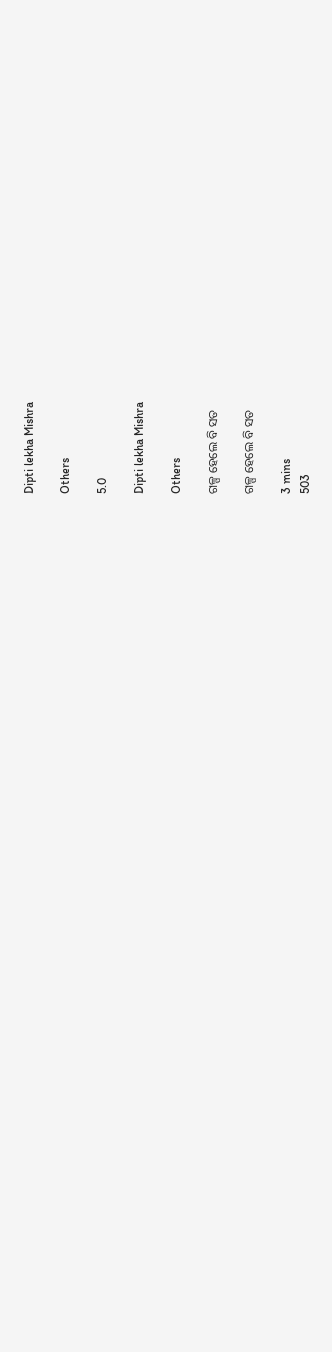Dipti lekha Mishra

Others

5.0

Dipti lekha Mishra

Others

ଗଳ୍ପ ହେଲେ ବି ସତ

ଗଳ୍ପ ହେଲେ ବି ସତ

3 mins
503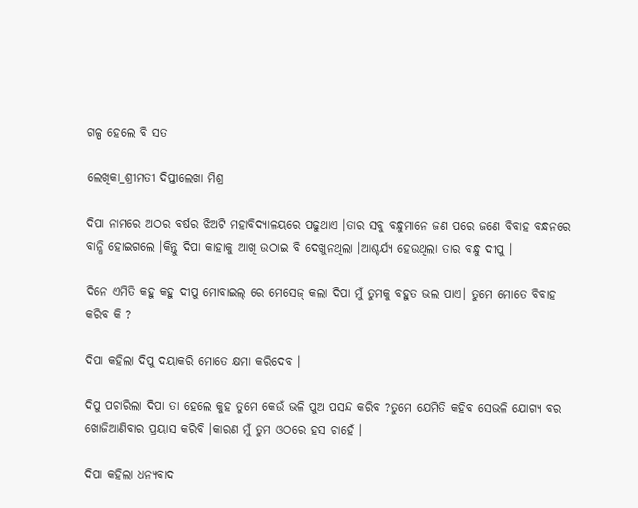ଗଳ୍ପ ହେଲେ ବି ସତ

ଲେଖିକା_ଶ୍ରୀମତୀ ଦିପ୍ତୀଲେଖା ମିଶ୍ର

ଦିପା ନାମରେ ଅଠର ବର୍ଷର ଝିଅଟି ମହାବିଦ୍ୟାଳୟରେ ପଢୁଥାଏ ।ତାର ସବୁ ବନ୍ଧୁମାନେ ଜଣ ପରେ ଜଣେ ବିବାହ ବନ୍ଧନରେ ବାନ୍ଧି ହୋଇଗଲେ ।କିନ୍ତୁ ଦିପା କାହାକୁ ଆଖି ଉଠାଇ ବି ଦେଖୁନଥିଲା ।ଆଶ୍ଚର୍ଯ୍ୟ ହେଉଥିଲା ତାର ବନ୍ଧୁ ଦୀପୁ ।

ଦିନେ ଏମିତି କହୁ କହୁ ଦୀପୁ ମୋବାଇଲ୍ ରେ ମେସେଜ୍ କଲା ଦିପା ମୁଁ ତୁମକୁ ବହୁତ ଭଲ ପାଏ। ତୁମେ ମୋତେ ବିବାହ କରିବ କି ?

ଦିପା କହିଲା ଦିପୁ ଦୟାକରି ମୋତେ କ୍ଷମା କରିଦେବ ।

ଦିପୁ ପଚାରିଲା ଦିପା ତା ହେଲେ କୁହ ତୁମେ କେଉଁ ଭଳି ପୁଅ ପସନ୍ଦ କରିବ ?ତୁମେ ଯେମିତି କହିବ ସେଭଳି ଯୋଗ୍ୟ ବର ଖୋଜିଆଣିବାର ପ୍ରୟାସ କରିବି ।କାରଣ ମୁଁ ତୁମ ଓଠରେ ହସ ଚାହେଁ ।

ଦିପା କହିଲା ଧନ୍ୟବାଦ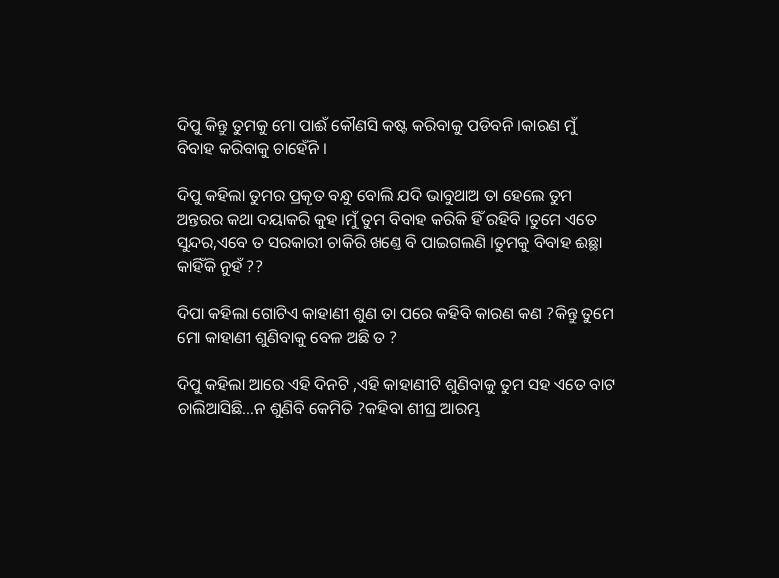ଦିପୁ କିନ୍ତୁ ତୁମକୁ ମୋ ପାଈଁ କୌଣସି କଷ୍ଟ କରିବାକୁ ପଡିବନି ।କାରଣ ମୁଁ ବିବାହ କରିବାକୁ ଚାହେଁନି ।

ଦିପୁ କହିଲା ତୁମର ପ୍ରକୄତ ବନ୍ଧୁ ବୋଲି ଯଦି ଭାବୁଥାଅ ତା ହେଲେ ତୁମ ଅନ୍ତରର କଥା ଦୟାକରି କୁହ ।ମୁଁ ତୁମ ବିବାହ କରିକି ହିଁ ରହିବି ।ତୁମେ ଏତେ ସୁନ୍ଦର,ଏବେ ତ ସରକାରୀ ଚାକିରି ଖଣ୍ତେ ବି ପାଇଗଲଣି ।ତୁମକୁ ବିବାହ ଈଛ୍ଥା କାହିଁକି ନୁହଁ ??

ଦିପା କହିଲା ଗୋଟିଏ କାହାଣୀ ଶୁଣ ତା ପରେ କହିବି କାରଣ କଣ ?କିନ୍ତୁ ତୁମେ ମୋ କାହାଣୀ ଶୁଣିବାକୁ ବେଳ ଅଛି ତ ?

ଦିପୁ କହିଲା ଆରେ ଏହି ଦିନଟି ,ଏହି କାହାଣୀଟି ଶୁଣିବାକୁ ତୁମ ସହ ଏତେ ବାଟ ଚାଲିଆସିଛି...ନ ଶୁଣିବି କେମିତି ?କହିବା ଶୀଘ୍ର ଆରମ୍ଭ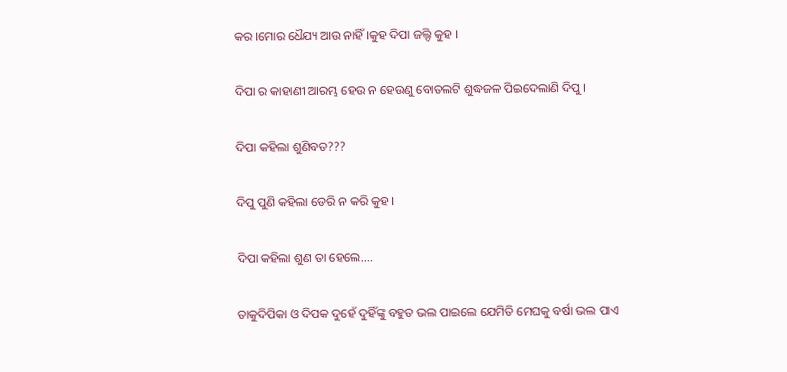କର ।ମୋର ଧୈଯ୍ୟ ଆଉ ନାହିଁ ।କୁହ ଦିପା ଜଲ୍ଦି କୁହ ।

ଦିପା ର କାହାଣୀ ଆରମ୍ଭ ହେଉ ନ ହେଉଣୁ ବୋତଲଟି ଶୁଦ୍ଧଜଳ ପିଇଦେଲାଣି ଦିପୁ ।

ଦିପା କହିଲା ଶୁଣିବତ???

ଦିପୁ ପୁଣି କହିଲା ଡେରି ନ କରି କୁହ ।

ଦିପା କହିଲା ଶୁଣ ତା ହେଲେ....

ତାକୁଦିପିକା ଓ ଦିପକ ଦୁହେଁ ଦୁହିଁଙ୍କୁ ବହୁତ ଭଲ ପାଇଲେ ଯେମିତି ମେଘକୁ ବର୍ଷା ଭଲ ପାଏ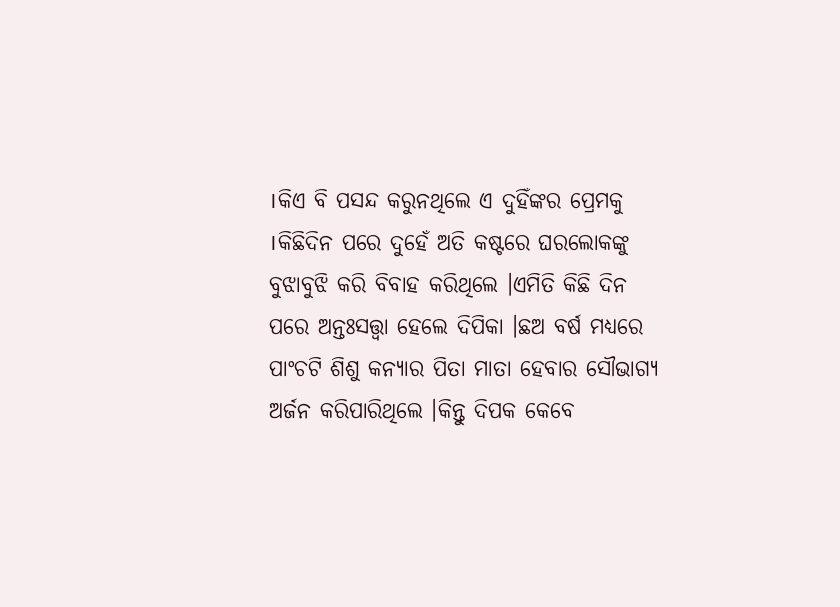।କିଏ ବି ପସନ୍ଦ କରୁନଥିଲେ ଏ ଦୁହିଁଙ୍କର ପ୍ରେମକୁ ।କିଛିଦିନ ପରେ ଦୁହେଁ ଅତି କଷ୍ଟରେ ଘରଲୋକଙ୍କୁ ବୁଝାବୁଝି କରି ବିବାହ କରିଥିଲେ ।ଏମିତି କିଛି ଦିନ ପରେ ଅନ୍ତଃସତ୍ତ୍ବା ହେଲେ ଦିପିକା ।ଛଅ ବର୍ଷ ମଧ୍ୟରେ ପାଂଚଟି ଶିଶୁ କନ୍ୟାର ପିତା ମାତା ହେବାର ସୌଭାଗ୍ୟ ଅର୍ଜନ କରିପାରିଥିଲେ ।କିନ୍ତୁ ଦିପକ କେବେ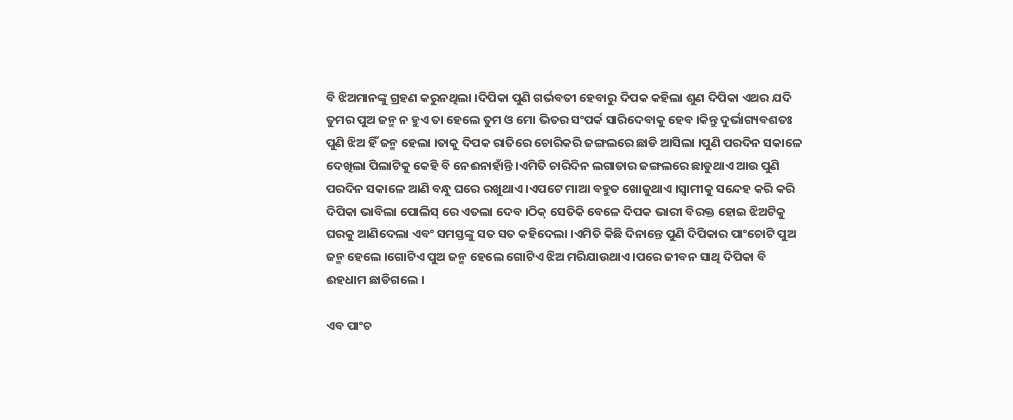ବି ଝିଅମାନଙ୍କୁ ଗ୍ରହଣ କରୁନଥିଲା ।ଦିପିକା ପୁଣି ଗର୍ଭବତୀ ହେବାରୁ ଦିପକ କହିଲା ଶୁଣ ଦିପିକା ଏଥର ଯଦି ତୁମର ପୁଅ ଜନ୍ମ ନ ହୁଏ ତା ହେଲେ ତୁମ ଓ ମୋ ଭିତର ସଂପର୍କ ସାରିଦେବାକୁ ହେବ ।କିନ୍ତୁ ଦୁର୍ଭାଗ୍ୟବଶତଃ ପୁଣି ଝିଅ ହିଁ ଜନ୍ମ ହେଲା ।ତାକୁ ଦିପକ ରାତିରେ ଚୋରିକରି ଜଙ୍ଗଲରେ ଛାଡି ଆସିଲା ।ପୁଣି ପରଦିନ ସକାଳେ ଦେଖିଲା ପିଲାଟିକୁ କେହି ବି ନେଈନାହାଁନ୍ତି ।ଏମିତି ଚାରିଦିନ ଲଗାତାର ଜଙ୍ଗଲରେ ଛାଡୁଥାଏ ଆଉ ପୁଣି ପରଦିନ ସକାଳେ ଆଣି ବନ୍ଧୁ ଘରେ ରଖୁଥାଏ ।ଏପଟେ ମାଆ ବହୁତ ଖୋଜୁଥାଏ ।ସ୍ବାମୀକୁ ସନ୍ଦେହ କରି କରି ଦିପିକା ଭାବିଲା ପୋଲିସ୍ ରେ ଏତଲା ଦେବ ।ଠିକ୍ ସେତିକି ବେଳେ ଦିପକ ଭାରୀ ବିରକ୍ତ ହୋଇ ଝିଅଟିକୁ ଘରକୁ ଆଣିଦେଲା ଏବଂ ସମସ୍ତଙ୍କୁ ସତ ସତ କହିଦେଲା ।ଏମିତି କିଛି ଦିନାନ୍ତେ ପୁଣି ଦିପିକାର ପାଂଚୋଟି ପୁଅ ଜନ୍ମ ହେଲେ ।ଗୋଟିଏ ପୁଅ ଜନ୍ମ ହେଲେ ଗୋଟିଏ ଝିଅ ମରିଯାଉଥାଏ ।ପରେ ଜୀବନ ସାଥି ଦିପିକା ବି ଈହଧାମ ଛାଡିଗଲେ ।

ଏବ ପାଂଚ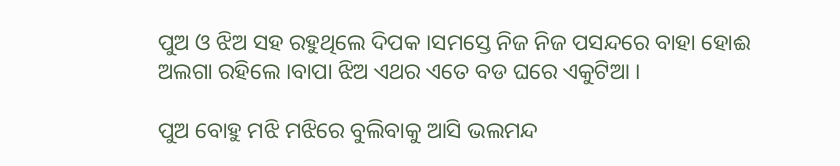ପୁଅ ଓ ଝିଅ ସହ ରହୁଥିଲେ ଦିପକ ।ସମସ୍ତେ ନିଜ ନିଜ ପସନ୍ଦରେ ବାହା ହୋଈ ଅଲଗା ରହିଲେ ।ବାପା ଝିଅ ଏଥର ଏତେ ବଡ ଘରେ ଏକୁଟିଆ ।

ପୁଅ ବୋହୁ ମଝି ମଝିରେ ବୁଲିବାକୁ ଆସି ଭଲମନ୍ଦ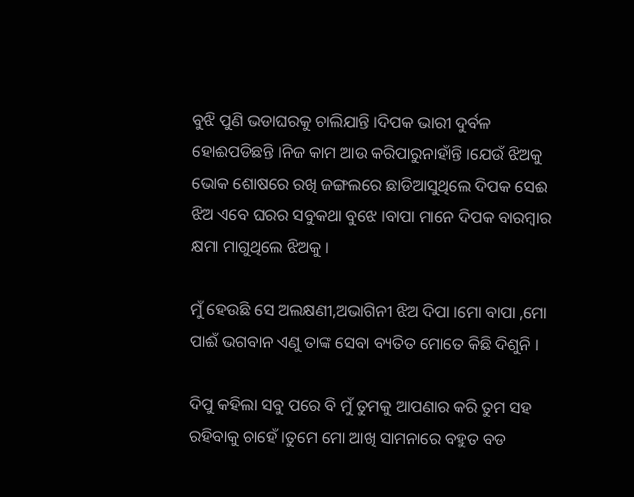ବୁଝି ପୁଣି ଭଡାଘରକୁ ଚାଲିଯାନ୍ତି ।ଦିପକ ଭାରୀ ଦୁର୍ବଳ ହୋଈପଡିଛନ୍ତି ।ନିଜ କାମ ଆଉ କରିପାରୁନାହାଁନ୍ତି ।ଯେଉଁ ଝିଅକୁ ଭୋକ ଶୋଷରେ ରଖି ଜଙ୍ଗଲରେ ଛାଡିଆସୁଥିଲେ ଦିପକ ସେଈ ଝିଅ ଏବେ ଘରର ସବୁକଥା ବୁଝେ ।ବାପା ମାନେ ଦିପକ ବାରମ୍ବାର କ୍ଷମା ମାଗୁଥିଲେ ଝିଅକୁ ।

ମୁଁ ହେଉଛି ସେ ଅଲକ୍ଷଣୀ,ଅଭାଗିନୀ ଝିଅ ଦିପା ।ମୋ ବାପା ,ମୋ ପାଈଁ ଭଗବାନ ଏଣୁ ତାଙ୍କ ସେବା ବ୍ୟତିତ ମୋତେ କିଛି ଦିଶୁନି ।

ଦିପୁ କହିଲା ସବୁ ପରେ ବି ମୁଁ ତୁମକୁ ଆପଣାର କରି ତୁମ ସହ ରହିବାକୁ ଚାହେଁ ।ତୁମେ ମୋ ଆଖି ସାମନାରେ ବହୁତ ବଡ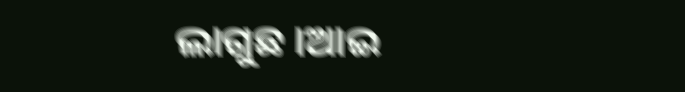ଲାଗୁଛ ।ଆଇ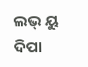ଲଭ୍ ୟୁ ଦିପା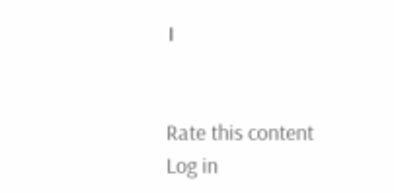।


Rate this content
Log in